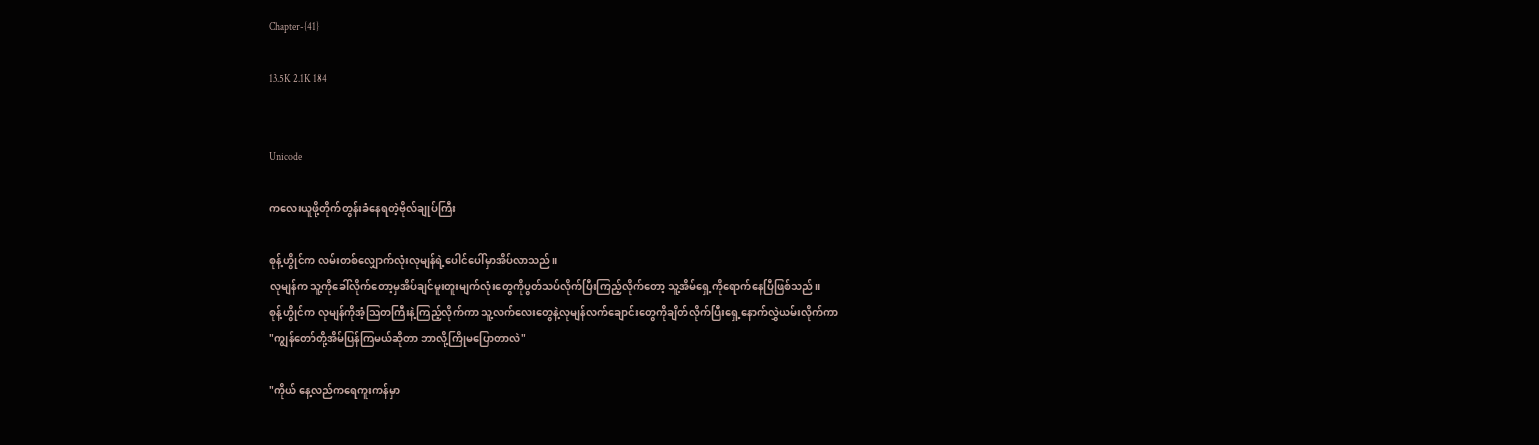Chapter-{41}

13.5K 2.1K 184


Unicode

ကလေးယူဖို့တိုက်တွန်းခံနေရတဲ့ဗိုလ်ချုပ်ကြီး

စုန့်ဟွိုင်က လမ်းတစ်လျှောက်လုံးလုမျန်ရဲ့ပေါင်ပေါ်မှာအိပ်လာသည်။
လုမျန်က သူ့ကိုခေါ်လိုက်တော့မှအိပ်ချင်မူးတူးမျက်လုံးတွေကိုပွတ်သပ်လိုက်ပြီးကြည့်လိုက်တော့ သူ့အိမ်ရှေ့ကိုရောက်နေပြီဖြစ်သည်။
စုန့်ဟွိုင်က လုမျန်ကိုအံ့သြတကြီးနဲ့ကြည့်လိုက်ကာ သူ့လက်လေးတွေနဲ့လုမျန်လက်ချောင်းတွေကိုချိတ်လိုက်ပြီးရှေ့နောက်လွှဲယမ်းလိုက်ကာ
"ကျွန်တော်တို့အိမ်ပြန်ကြမယ်ဆိုတာ ဘာလို့ကြိုမပြောတာလဲ"

"ကိုယ် နေ့လည်ကရေကူးကန်မှာ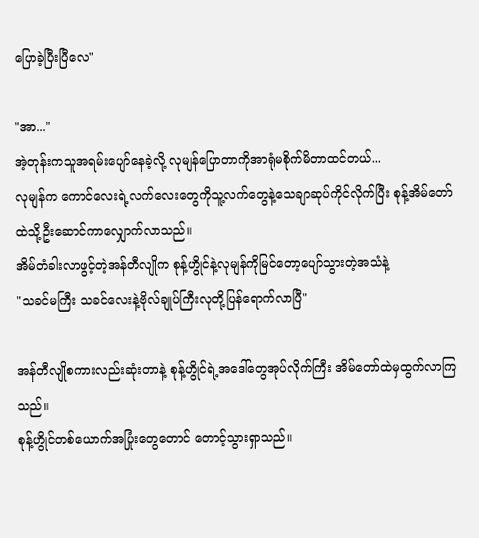ပြောခဲ့ပြီးပြီလေ"

"အာ..."
အဲ့တုန်းကသူအရမ်းပျော်နေခဲ့လို့ လုမျန်ပြောတာကိုအာရုံမစိုက်မိတာထင်တယ်...
လုမျန်က ကောင်လေးရဲ့လက်လေးတွေကိုသူ့လက်တွေနဲ့သေချာဆုပ်ကိုင်လိုက်ပြီး စုန့်အိမ်တော်ထဲသို့ဦးဆောင်ကာလျှောက်လာသည်။
အိမ်တံခါးလာဖွင့်တဲ့အန်တီလျိုက စုန့်ဟွိုင်နဲ့လုမျန်ကိုမြင်တော့ပျော်သွားတဲ့အသံနဲ့
"သခင်မကြီး သခင်လေးနဲ့ဗိုလ်ချုပ်ကြီးလုတို့ပြန်ရောက်လာပြီ"

အန်တီလျိုစကားလည်းဆုံးတာနဲ့ စုန့်ဟွိုင်ရဲ့အဒေါ်တွေအုပ်လိုက်ကြီး အိမ်တော်ထဲမှထွက်လာကြသည်။
စုန့်ဟွိုင်တစ်ယောက်အပြုံးတွေတောင် တောင့်သွားရှာသည်။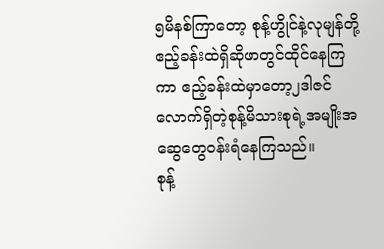၅မိနစ်ကြာတော့ စုန့်ဟွိုင်နဲ့လုမျန်တို့ဧည့်ခန်းထဲရှိဆိုဖာတွင်ထိုင်နေကြကာ ဧည့်ခန်းထဲမှာတော့၂ဒါဇင်လောက်ရှိတဲ့စုန့်မိသားစုရဲ့အမျိုးအဆွေတွေ၀န်းရံနေကြသည်။
စုန့်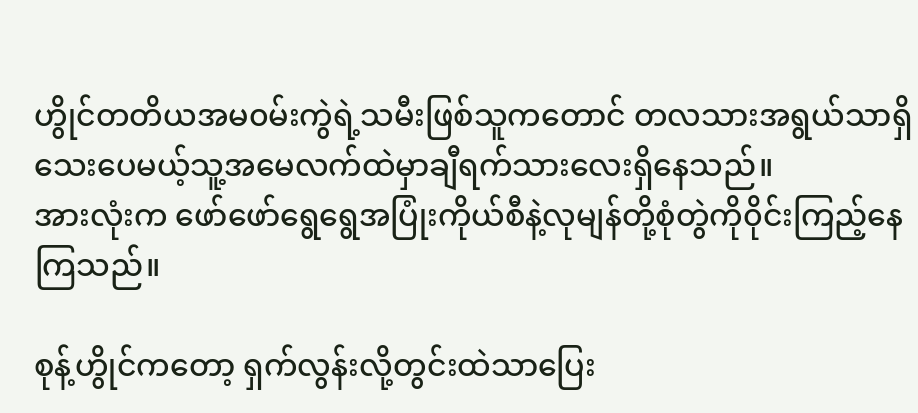ဟွိုင်တတိယအမ၀မ်းကွဲရဲ့သမီးဖြစ်သူကတောင် တလသားအရွယ်သာရှိသေးပေမယ့်သူ့အမေလက်ထဲမှာချီရက်သားလေးရှိနေသည်။
အားလုံးက ဖော်ဖော်ရွေရွေအပြုံးကိုယ်စီနဲ့လုမျန်တို့စုံတွဲကို၀ိုင်းကြည့်နေကြသည်။

စုန့်ဟွိုင်ကတော့ ရှက်လွန်းလို့တွင်းထဲသာပြေး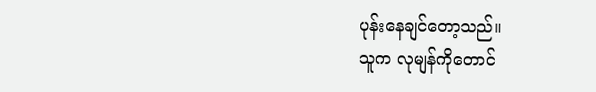ပုန်းနေချင်တော့သည်။
သူက လုမျန်ကိုတောင်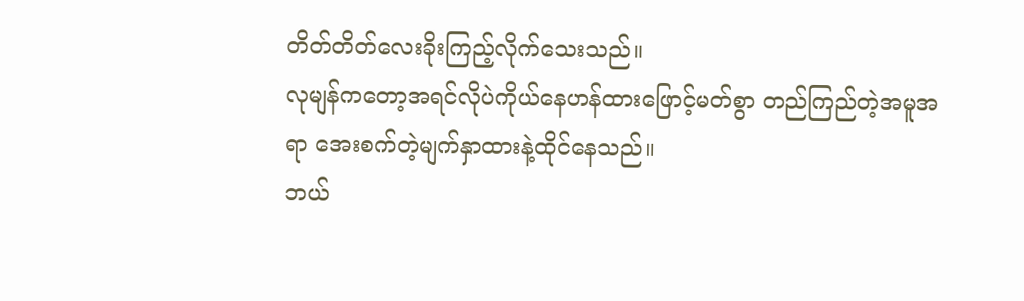တိတ်တိတ်လေးခိုးကြည့်လိုက်သေးသည်။
လုမျန်ကတော့အရင်လိုပဲကိုယ်နေဟန်ထားဖြောင့်မတ်စွာ တည်ကြည်တဲ့အမူအရာ အေးစက်တဲ့မျက်နှာထားနဲ့ထိုင်နေသည်။
ဘယ်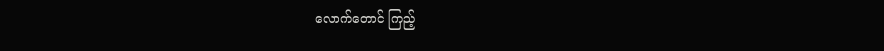လောက်တောင် ကြည့်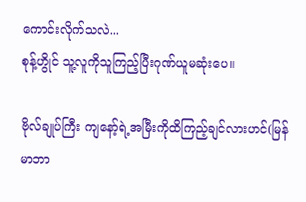ကောင်းလိုက်သလဲ...
စုန့်ဟွိုင် သူ့လူကိုသူကြည့်ပြီးဂုဏ်ယူမဆုံးပေ။

ဗိုလ်ချုပ်ကြီး ကျနော့်ရဲ့အမြီးကိုထိကြည့်ချင်လားဟင်(မြန်မာဘာ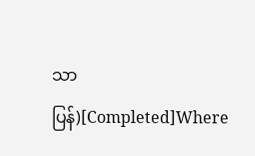သာပြန်)[Completed]Where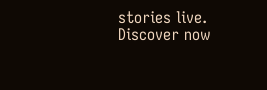stories live. Discover now